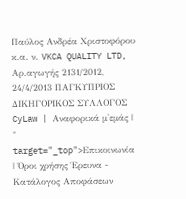Παύλος Ανδρέα Χριστοφόρου κ.α. ν. VKCA QUALITY LTD, Αρ.αγωγής 2131/2012, 24/4/2013 ΠΑΓΚΥΠΡΙΟΣ ΔΙΚΗΓΟΡΙΚΟΣ ΣΥΛΛΟΓΟΣ CyLaw | Αναφορικά μ'εμάς | " target="_top">Επικοινωνία | Όροι χρήσης Έρευνα - Κατάλογος Αποφάσεων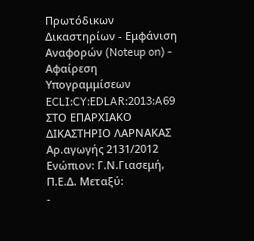Πρωτόδικων Δικαστηρίων - Εμφάνιση Αναφορών (Noteup on) - Αφαίρεση Υπογραμμίσεων ECLI:CY:EDLAR:2013:A69 ΣΤΟ ΕΠΑΡΧΙΑΚΟ ΔΙΚΑΣΤΗΡΙΟ ΛΑΡΝΑΚΑΣ Αρ.αγωγής 2131/2012 Ενώπιον: Γ.Ν.Γιασεμή, Π.Ε.Δ. Μεταξύ:
-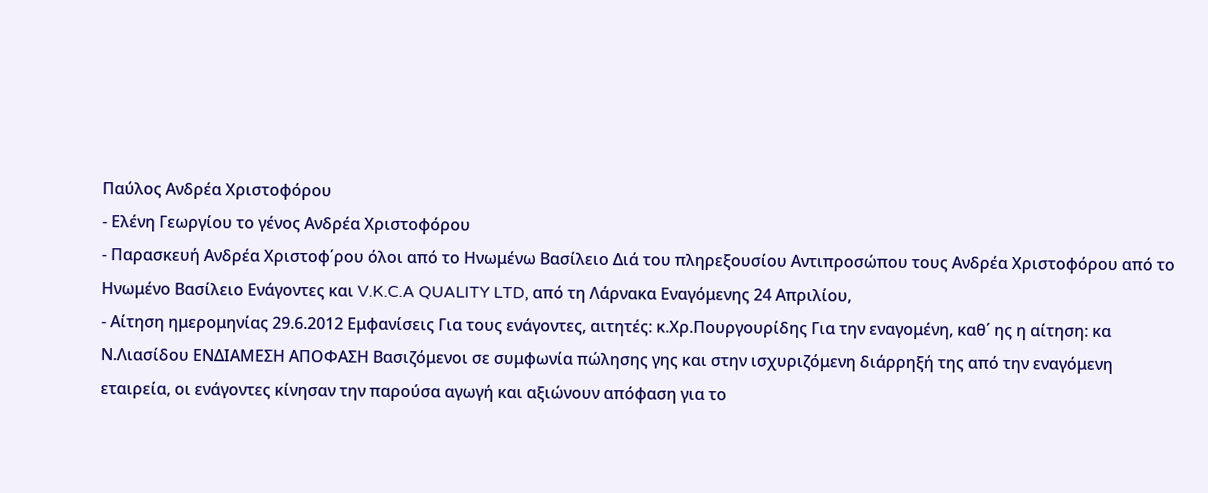Παύλος Ανδρέα Χριστοφόρου
- Ελένη Γεωργίου το γένος Ανδρέα Χριστοφόρου
- Παρασκευή Ανδρέα Χριστοφ΄ρου όλοι από το Ηνωμένω Βασίλειο Διά του πληρεξουσίου Αντιπροσώπου τους Ανδρέα Χριστοφόρου από το Ηνωμένο Βασίλειο Ενάγοντες και V.K.C.A QUALITY LTD, από τη Λάρνακα Εναγόμενης 24 Απριλίου,
- Αίτηση ημερομηνίας 29.6.2012 Εμφανίσεις Για τους ενάγοντες, αιτητές: κ.Χρ.Πουργουρίδης Για την εναγομένη, καθ΄ ης η αίτηση: κα Ν.Λιασίδου ΕΝΔΙΑΜΕΣΗ ΑΠΟΦΑΣΗ Βασιζόμενοι σε συμφωνία πώλησης γης και στην ισχυριζόμενη διάρρηξή της από την εναγόμενη εταιρεία, οι ενάγοντες κίνησαν την παρούσα αγωγή και αξιώνουν απόφαση για το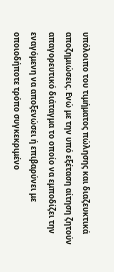υπόλοιπο του τιμήματος πώλησης και διαζευκτικά αποζημιώσεις. Eνώ με την υπό εξέταση αίτηση ζητούν απαγορευτικό διάταγμα το οποίο να εμποδίζει την εναγόμενη να αποξενώσει ή επιβαρύνει με οποιοδήποτε τρόπο συγκεκριμένο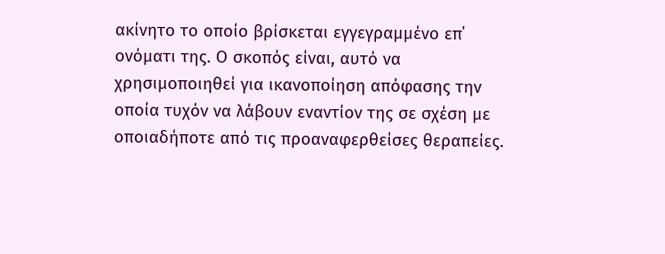ακίνητο το οποίο βρίσκεται εγγεγραμμένο επ΄ ονόματι της. Ο σκοπός είναι, αυτό να χρησιμοποιηθεί για ικανοποίηση απόφασης την οποία τυχόν να λάβουν εναντίον της σε σχέση με οποιαδήποτε από τις προαναφερθείσες θεραπείες.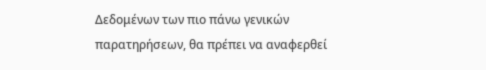Δεδομένων των πιο πάνω γενικών παρατηρήσεων, θα πρέπει να αναφερθεί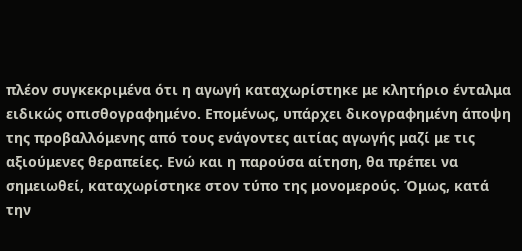πλέον συγκεκριμένα ότι η αγωγή καταχωρίστηκε με κλητήριο ένταλμα ειδικώς οπισθογραφημένο. Επομένως, υπάρχει δικογραφημένη άποψη της προβαλλόμενης από τους ενάγοντες αιτίας αγωγής μαζί με τις αξιούμενες θεραπείες. Ενώ και η παρούσα αίτηση, θα πρέπει να σημειωθεί, καταχωρίστηκε στον τύπο της μονομερούς. Όμως, κατά την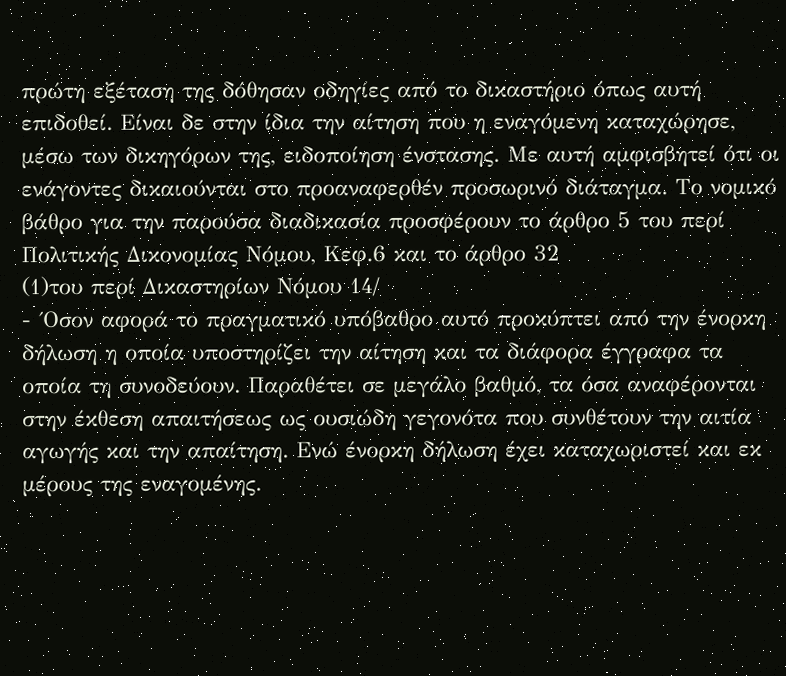πρώτη εξέταση της δόθησαν οδηγίες από το δικαστήριο όπως αυτή επιδοθεί. Είναι δε στην ίδια την αίτηση που η εναγόμενη καταχώρησε, μέσω των δικηγόρων της, ειδοποίηση ένστασης. Με αυτή αμφισβητεί ότι οι ενάγοντες δικαιούνται στο προαναφερθέν προσωρινό διάταγμα. Το νομικό βάθρο για την παρούσα διαδικασία προσφέρουν το άρθρο 5 του περί Πολιτικής Δικονομίας Νόμου, Κεφ.6 και το άρθρο 32
(1)του περί Δικαστηρίων Νόμου 14/
- ΄Οσον αφορά το πραγματικό υπόβαθρο αυτό προκύπτει από την ένορκη δήλωση η οποία υποστηρίζει την αίτηση και τα διάφορα έγγραφα τα οποία τη συνοδεύουν. Παραθέτει σε μεγάλο βαθμό, τα όσα αναφέρονται στην έκθεση απαιτήσεως ως ουσιώδη γεγονότα που συνθέτουν την αιτία αγωγής και την απαίτηση. Ενώ ένορκη δήλωση έχει καταχωριστεί και εκ μέρους της εναγομένης.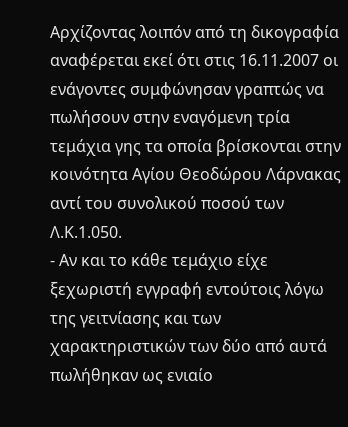Αρχίζοντας λοιπόν από τη δικογραφία αναφέρεται εκεί ότι στις 16.11.2007 οι ενάγοντες συμφώνησαν γραπτώς να πωλήσουν στην εναγόμενη τρία τεμάχια γης τα οποία βρίσκονται στην κοινότητα Αγίου Θεοδώρου Λάρνακας αντί του συνολικού ποσού των Λ.Κ.1.050.
- Αν και το κάθε τεμάχιο είχε ξεχωριστή εγγραφή εντούτοις λόγω της γειτνίασης και των χαρακτηριστικών των δύο από αυτά πωλήθηκαν ως ενιαίο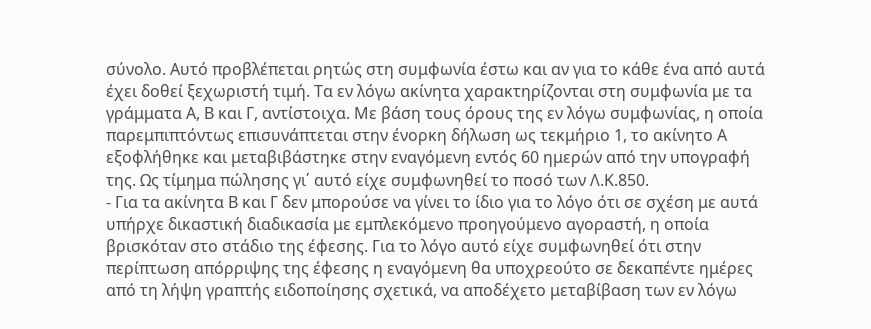σύνολο. Αυτό προβλέπεται ρητώς στη συμφωνία έστω και αν για το κάθε ένα από αυτά έχει δοθεί ξεχωριστή τιμή. Τα εν λόγω ακίνητα χαρακτηρίζονται στη συμφωνία με τα γράμματα Α, Β και Γ, αντίστοιχα. Με βάση τους όρους της εν λόγω συμφωνίας, η οποία παρεμπιπτόντως επισυνάπτεται στην ένορκη δήλωση ως τεκμήριο 1, το ακίνητο Α εξοφλήθηκε και μεταβιβάστηκε στην εναγόμενη εντός 60 ημερών από την υπογραφή της. Ως τίμημα πώλησης γι΄ αυτό είχε συμφωνηθεί το ποσό των Λ.Κ.850.
- Για τα ακίνητα Β και Γ δεν μπορούσε να γίνει το ίδιο για το λόγο ότι σε σχέση με αυτά υπήρχε δικαστική διαδικασία με εμπλεκόμενο προηγούμενο αγοραστή, η οποία βρισκόταν στο στάδιο της έφεσης. Για το λόγο αυτό είχε συμφωνηθεί ότι στην περίπτωση απόρριψης της έφεσης η εναγόμενη θα υποχρεούτο σε δεκαπέντε ημέρες από τη λήψη γραπτής ειδοποίησης σχετικά, να αποδέχετο μεταβίβαση των εν λόγω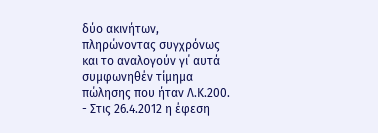δύο ακινήτων, πληρώνοντας συγχρόνως και το αναλογούν γι΄ αυτά συμφωνηθέν τίμημα πώλησης που ήταν Λ.Κ.200.
- Στις 26.4.2012 η έφεση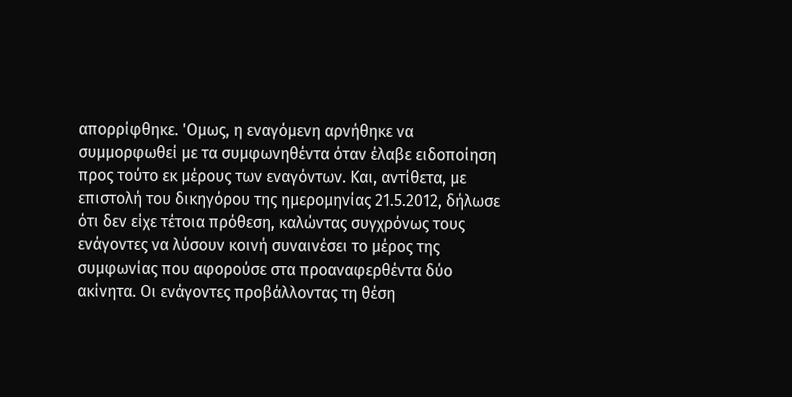απορρίφθηκε. 'Ομως, η εναγόμενη αρνήθηκε να συμμορφωθεί με τα συμφωνηθέντα όταν έλαβε ειδοποίηση προς τούτο εκ μέρους των εναγόντων. Και, αντίθετα, με επιστολή του δικηγόρου της ημερομηνίας 21.5.2012, δήλωσε ότι δεν είχε τέτοια πρόθεση, καλώντας συγχρόνως τους ενάγοντες να λύσουν κοινή συναινέσει το μέρος της συμφωνίας που αφορούσε στα προαναφερθέντα δύο ακίνητα. Οι ενάγοντες προβάλλοντας τη θέση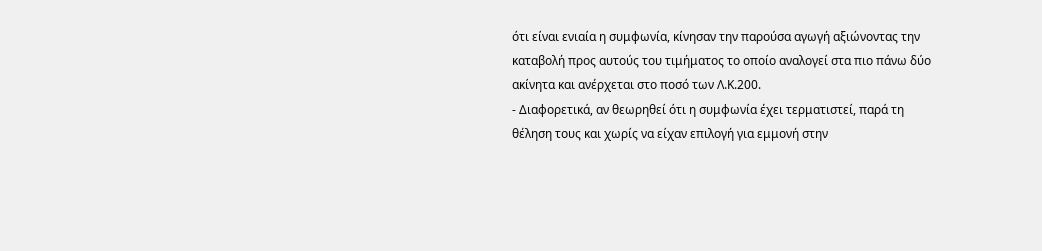ότι είναι ενιαία η συμφωνία, κίνησαν την παρούσα αγωγή αξιώνοντας την καταβολή προς αυτούς του τιμήματος το οποίο αναλογεί στα πιο πάνω δύο ακίνητα και ανέρχεται στο ποσό των Λ.Κ.200.
- Διαφορετικά, αν θεωρηθεί ότι η συμφωνία έχει τερματιστεί, παρά τη θέληση τους και χωρίς να είχαν επιλογή για εμμονή στην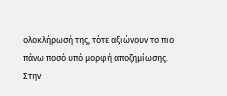ολοκλήρωσή της, τότε αξιώνουν το πιο πάνω ποσό υπό μορφή αποζημίωσης. Στην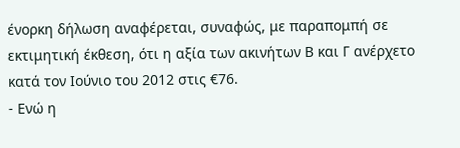ένορκη δήλωση αναφέρεται, συναφώς, με παραπομπή σε εκτιμητική έκθεση, ότι η αξία των ακινήτων Β και Γ ανέρχετο κατά τον Ιούνιο του 2012 στις €76.
- Ενώ η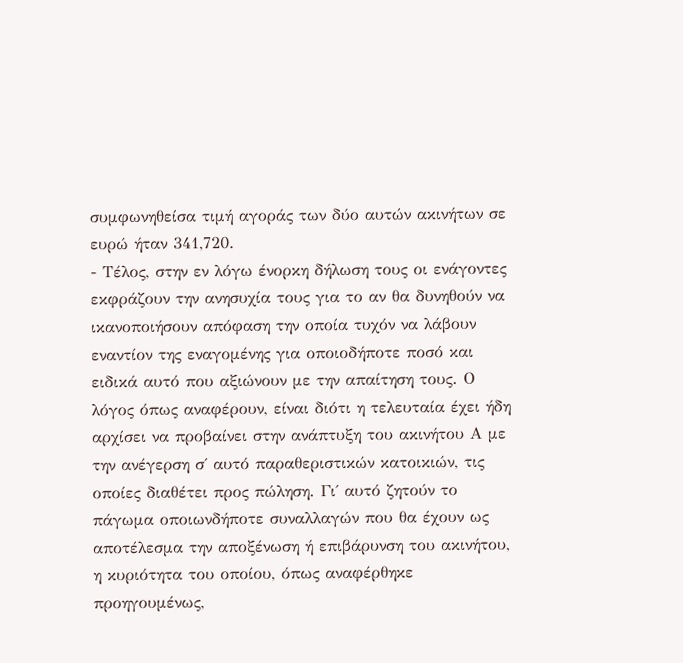συμφωνηθείσα τιμή αγοράς των δύο αυτών ακινήτων σε ευρώ ήταν 341,720.
- Τέλος, στην εν λόγω ένορκη δήλωση τους οι ενάγοντες εκφράζουν την ανησυχία τους για το αν θα δυνηθούν να ικανοποιήσουν απόφαση την οποία τυχόν να λάβουν εναντίον της εναγομένης για οποιοδήποτε ποσό και ειδικά αυτό που αξιώνουν με την απαίτηση τους. Ο λόγος όπως αναφέρουν, είναι διότι η τελευταία έχει ήδη αρχίσει να προβαίνει στην ανάπτυξη του ακινήτου Α με την ανέγερση σ΄ αυτό παραθεριστικών κατοικιών, τις οποίες διαθέτει προς πώληση. Γι΄ αυτό ζητούν το πάγωμα οποιωνδήποτε συναλλαγών που θα έχουν ως αποτέλεσμα την αποξένωση ή επιβάρυνση του ακινήτου, η κυριότητα του οποίου, όπως αναφέρθηκε προηγουμένως,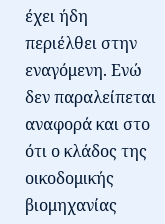έχει ήδη περιέλθει στην εναγόμενη. Ενώ δεν παραλείπεται αναφορά και στο ότι ο κλάδος της οικοδομικής βιομηχανίας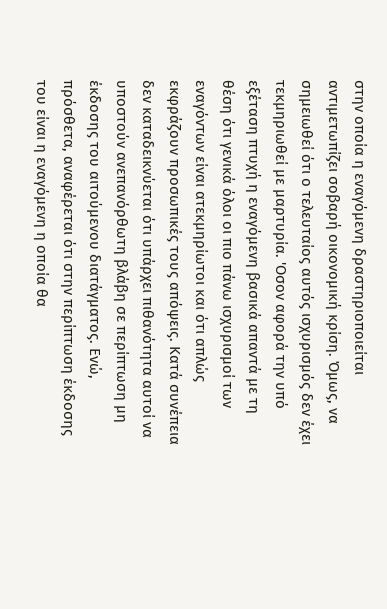στην οποία η εναγόμενη δραστηριοποιείται αντιμετωπίζει σοβαρή οικονομική κρίση. Όμως, να σημειωθεί ότι ο τελευταίος αυτός ισχυρισμός δεν έχει τεκμηριωθεί με μαρτυρία. 'Οσον αφορά την υπό εξέταση πτυχή η εναγόμενη βασικά απαντά με τη θέση ότι γενικά όλοι οι πιο πάνω ισχυρισμοί των εναγόντων είναι ατεκμηρίωτοι και ότι απλώς εκφράζουν προσωπικές τους απόψεις. Κατά συνέπεια δεν καταδεικνύεται ότι υπάρχει πιθανότητα αυτοί να υποστούν ανεπανόρθωτη βλάβη σε περίπτωση μη έκδοσης του αιτούμενου διατάγματος. Ενώ, πρόσθετα, αναφέρεται ότι στην περίπτωση έκδοσης του είναι η εναγόμενη η οποία θα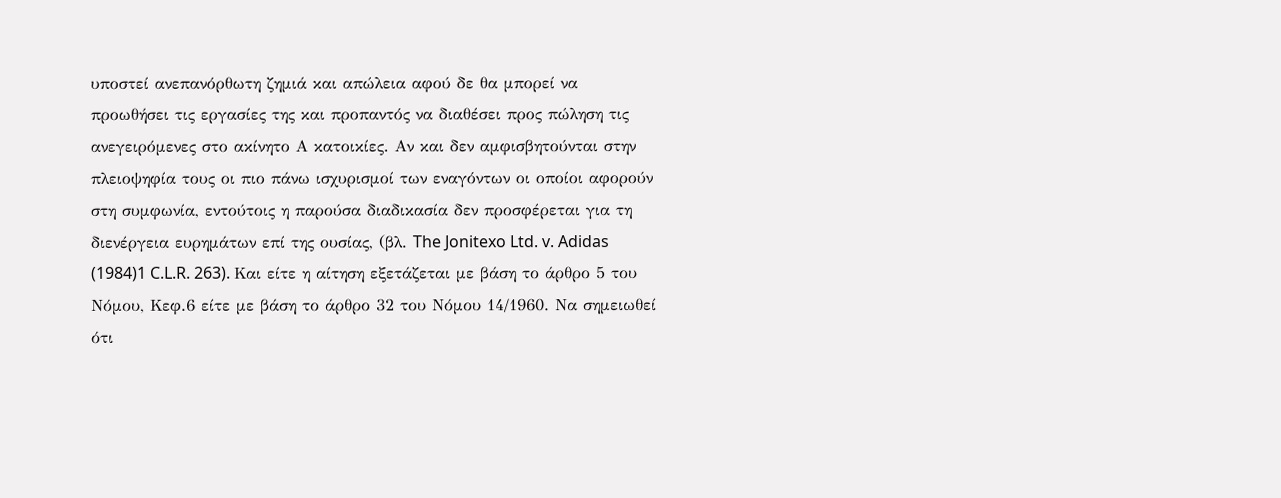υποστεί ανεπανόρθωτη ζημιά και απώλεια αφού δε θα μπορεί να προωθήσει τις εργασίες της και προπαντός να διαθέσει προς πώληση τις ανεγειρόμενες στο ακίνητο Α κατοικίες. Αν και δεν αμφισβητούνται στην πλειοψηφία τους οι πιο πάνω ισχυρισμοί των εναγόντων οι οποίοι αφορούν στη συμφωνία, εντούτοις η παρούσα διαδικασία δεν προσφέρεται για τη διενέργεια ευρημάτων επί της ουσίας, (βλ. The Jonitexo Ltd. v. Adidas
(1984)1 C.L.R. 263). Και είτε η αίτηση εξετάζεται με βάση το άρθρο 5 του Νόμου, Κεφ.6 είτε με βάση το άρθρο 32 του Νόμου 14/1960. Να σημειωθεί ότι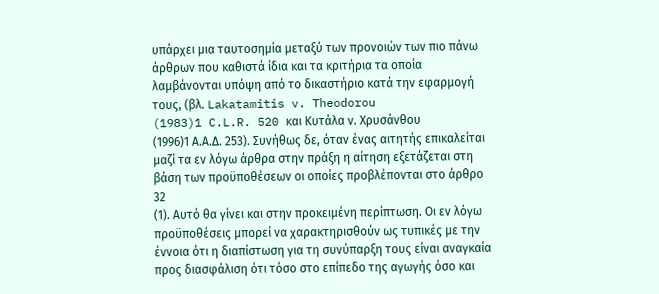υπάρχει μια ταυτοσημία μεταξύ των προνοιών των πιο πάνω άρθρων που καθιστά ίδια και τα κριτήρια τα οποία λαμβάνονται υπόψη από το δικαστήριο κατά την εφαρμογή τους, (βλ. Lakatamitis v. Theodorou
(1983)1 C.L.R. 520 και Κυτάλα ν. Χρυσάνθου
(1996)1 Α.Α.Δ. 253). Συνήθως δε, όταν ένας αιτητής επικαλείται μαζί τα εν λόγω άρθρα στην πράξη η αίτηση εξετάζεται στη βάση των προϋποθέσεων οι οποίες προβλέπονται στο άρθρο 32
(1). Αυτό θα γίνει και στην προκειμένη περίπτωση. Οι εν λόγω προϋποθέσεις μπορεί να χαρακτηρισθούν ως τυπικές με την έννοια ότι η διαπίστωση για τη συνύπαρξη τους είναι αναγκαία προς διασφάλιση ότι τόσο στο επίπεδο της αγωγής όσο και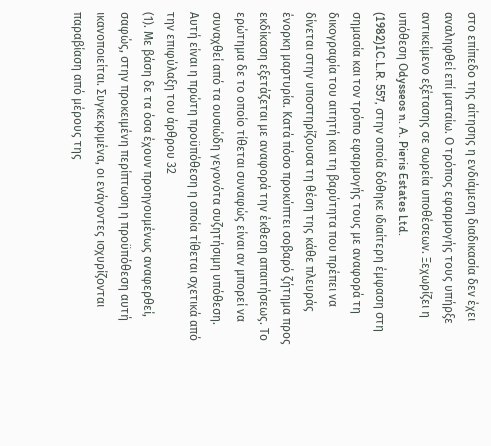στο επίπεδο της αίτησης η ενδιάμεση διαδικασία δεν έχει αναληφθεί επί ματαίω. Ο τρόπος εφαρμογής τους υπήρξε αντικείμενο εξέτασης σε σωρεία υποθέσεων. Ξεχωρίζει η υπόθεση Οdysseos n. A. Pieris Estates Ltd.
(1982)1C.L.R. 557, στην οποία δόθηκε ιδιαίτερη έμφαση στη σημασία και τον τρόπο εφαρμογής τους με αναφορά τη δικογραφία του αιτητή και τη βαρύτητα που πρέπει να δίνεται στην υποστηρίζουσα τη θέση της κάθε πλευράς ένορκη μαρτυρία. Κατά πόσο προκύπτει σοβαρό ζήτημα προς εκδίκαση εξετάζεται με αναφορά την έκθεση απαιτήσεως. Το ερώτημα δε το οποίο τίθεται συναφώς είναι αν μπορεί να συναχθεί από τα ουσιώδη γεγονότα συζητήσιμη υπόθεση. Αυτή είναι η πρώτη προϋπόθεση η οποία τίθεται σχετικά από την επιφύλαξη του άρθρου 32
(1). Με βάση δε τα όσα έχουν προηγουμένως αναφερθεί, σαφώς, στην προκειμένη περίπτωση η προϋπόθεση αυτή ικανοποιείται. Συγκεκριμένα, οι ενάγοντες ισχυρίζονται παραβίαση από μέρους της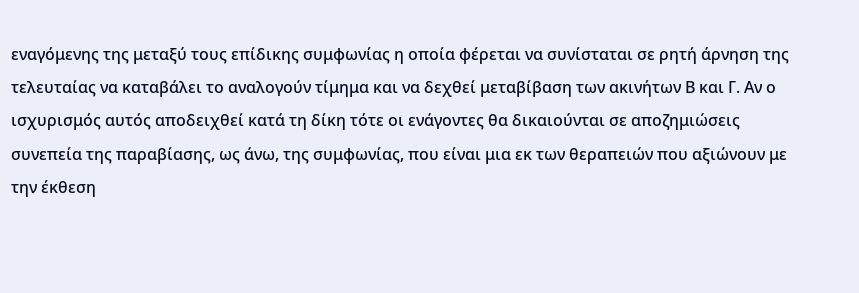εναγόμενης της μεταξύ τους επίδικης συμφωνίας η οποία φέρεται να συνίσταται σε ρητή άρνηση της τελευταίας να καταβάλει το αναλογούν τίμημα και να δεχθεί μεταβίβαση των ακινήτων Β και Γ. Αν ο ισχυρισμός αυτός αποδειχθεί κατά τη δίκη τότε οι ενάγοντες θα δικαιούνται σε αποζημιώσεις συνεπεία της παραβίασης, ως άνω, της συμφωνίας, που είναι μια εκ των θεραπειών που αξιώνουν με την έκθεση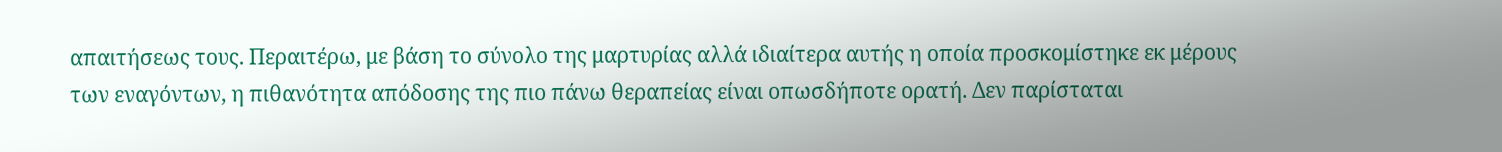απαιτήσεως τους. Περαιτέρω, με βάση το σύνολο της μαρτυρίας αλλά ιδιαίτερα αυτής η οποία προσκομίστηκε εκ μέρους των εναγόντων, η πιθανότητα απόδοσης της πιο πάνω θεραπείας είναι οπωσδήποτε ορατή. Δεν παρίσταται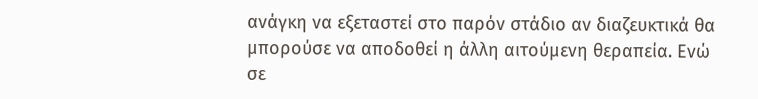ανάγκη να εξεταστεί στο παρόν στάδιο αν διαζευκτικά θα μπορούσε να αποδοθεί η άλλη αιτούμενη θεραπεία. Ενώ σε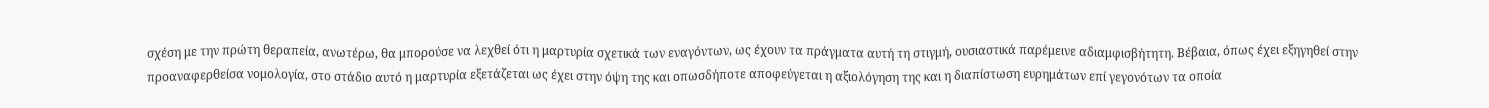σχέση με την πρώτη θεραπεία, ανωτέρω, θα μπορούσε να λεχθεί ότι η μαρτυρία σχετικά των εναγόντων, ως έχουν τα πράγματα αυτή τη στιγμή, ουσιαστικά παρέμεινε αδιαμφισβήτητη. Βέβαια, όπως έχει εξηγηθεί στην προαναφερθείσα νομολογία, στο στάδιο αυτό η μαρτυρία εξετάζεται ως έχει στην όψη της και οπωσδήποτε αποφεύγεται η αξιολόγηση της και η διαπίστωση ευρημάτων επί γεγονότων τα οποία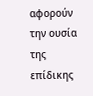αφορούν την ουσία της επίδικης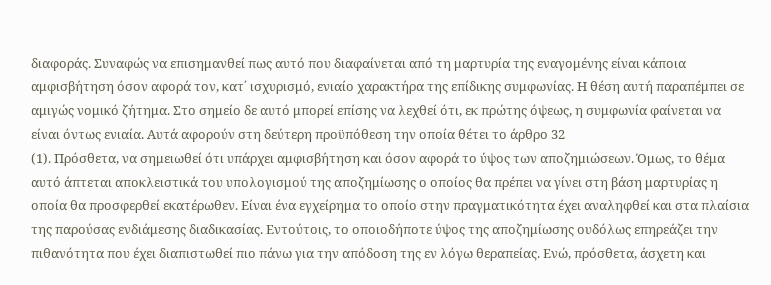διαφοράς. Συναφώς να επισημανθεί πως αυτό που διαφαίνεται από τη μαρτυρία της εναγομένης είναι κάποια αμφισβήτηση όσον αφορά τον, κατ΄ ισχυρισμό, ενιαίο χαρακτήρα της επίδικης συμφωνίας. Η θέση αυτή παραπέμπει σε αμιγώς νομικό ζήτημα. Στο σημείο δε αυτό μπορεί επίσης να λεχθεί ότι, εκ πρώτης όψεως, η συμφωνία φαίνεται να είναι όντως ενιαία. Αυτά αφορούν στη δεύτερη προϋπόθεση την οποία θέτει το άρθρο 32
(1). Πρόσθετα, να σημειωθεί ότι υπάρχει αμφισβήτηση και όσον αφορά το ύψος των αποζημιώσεων. Όμως, το θέμα αυτό άπτεται αποκλειστικά του υπολογισμού της αποζημίωσης ο οποίος θα πρέπει να γίνει στη βάση μαρτυρίας η οποία θα προσφερθεί εκατέρωθεν. Είναι ένα εγχείρημα το οποίο στην πραγματικότητα έχει αναληφθεί και στα πλαίσια της παρούσας ενδιάμεσης διαδικασίας. Εντούτοις, το οποιοδήποτε ύψος της αποζημίωσης ουδόλως επηρεάζει την πιθανότητα που έχει διαπιστωθεί πιο πάνω για την απόδοση της εν λόγω θεραπείας. Ενώ, πρόσθετα, άσχετη και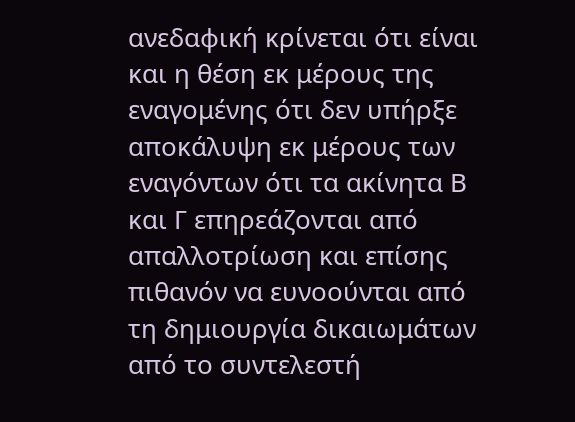ανεδαφική κρίνεται ότι είναι και η θέση εκ μέρους της εναγομένης ότι δεν υπήρξε αποκάλυψη εκ μέρους των εναγόντων ότι τα ακίνητα Β και Γ επηρεάζονται από απαλλοτρίωση και επίσης πιθανόν να ευνοούνται από τη δημιουργία δικαιωμάτων από το συντελεστή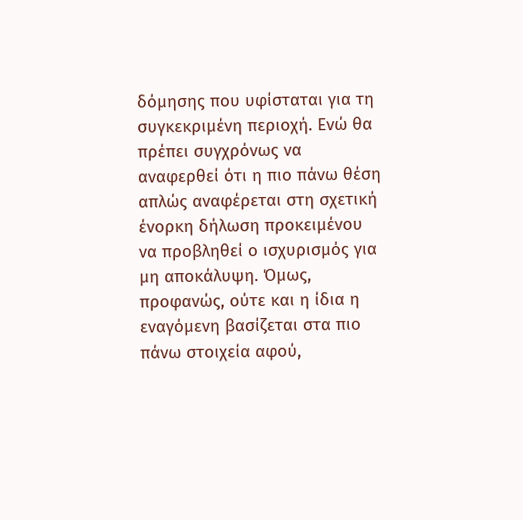δόμησης που υφίσταται για τη συγκεκριμένη περιοχή. Ενώ θα πρέπει συγχρόνως να αναφερθεί ότι η πιο πάνω θέση απλώς αναφέρεται στη σχετική ένορκη δήλωση προκειμένου να προβληθεί ο ισχυρισμός για μη αποκάλυψη. Όμως, προφανώς, ούτε και η ίδια η εναγόμενη βασίζεται στα πιο πάνω στοιχεία αφού,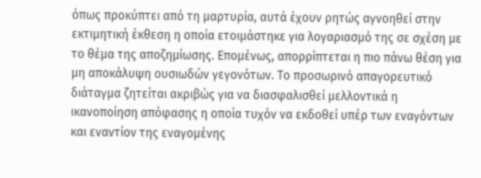όπως προκύπτει από τη μαρτυρία, αυτά έχουν ρητώς αγνοηθεί στην εκτιμητική έκθεση η οποία ετοιμάστηκε για λογαριασμό της σε σχέση με το θέμα της αποζημίωσης. Επομένως, απορρίπτεται η πιο πάνω θέση για μη αποκάλυψη ουσιωδών γεγονότων. Το προσωρινό απαγορευτικό διάταγμα ζητείται ακριβώς για να διασφαλισθεί μελλοντικά η ικανοποίηση απόφασης η οποία τυχόν να εκδοθεί υπέρ των εναγόντων και εναντίον της εναγομένης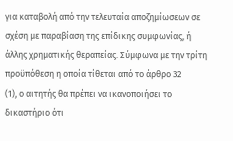για καταβολή από την τελευταία αποζημίωσεων σε σχέση με παραβίαση της επίδικης συμφωνίας, ή άλλης χρηματικής θεραπείας. Σύμφωνα με την τρίτη προϋπόθεση η οποία τίθεται από το άρθρο 32
(1), ο αιτητής θα πρέπει να ικανοποιήσει το δικαστήριο ότι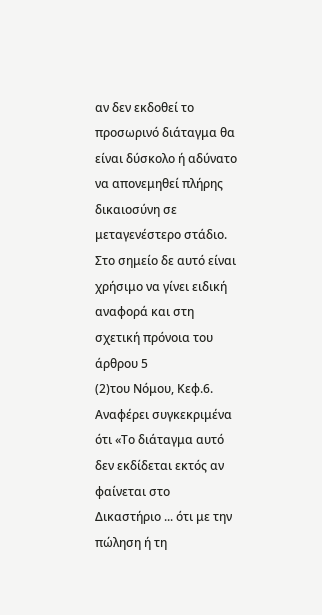αν δεν εκδοθεί το προσωρινό διάταγμα θα είναι δύσκολο ή αδύνατο να απονεμηθεί πλήρης δικαιοσύνη σε μεταγενέστερο στάδιο. Στο σημείο δε αυτό είναι χρήσιμο να γίνει ειδική αναφορά και στη σχετική πρόνοια του άρθρου 5
(2)του Νόμου, Κεφ.6. Αναφέρει συγκεκριμένα ότι «Το διάταγμα αυτό δεν εκδίδεται εκτός αν φαίνεται στο Δικαστήριο ... ότι με την πώληση ή τη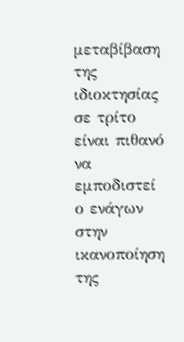μεταβίβαση της ιδιοκτησίας σε τρίτο είναι πιθανό να εμποδιστεί ο ενάγων στην ικανοποίηση της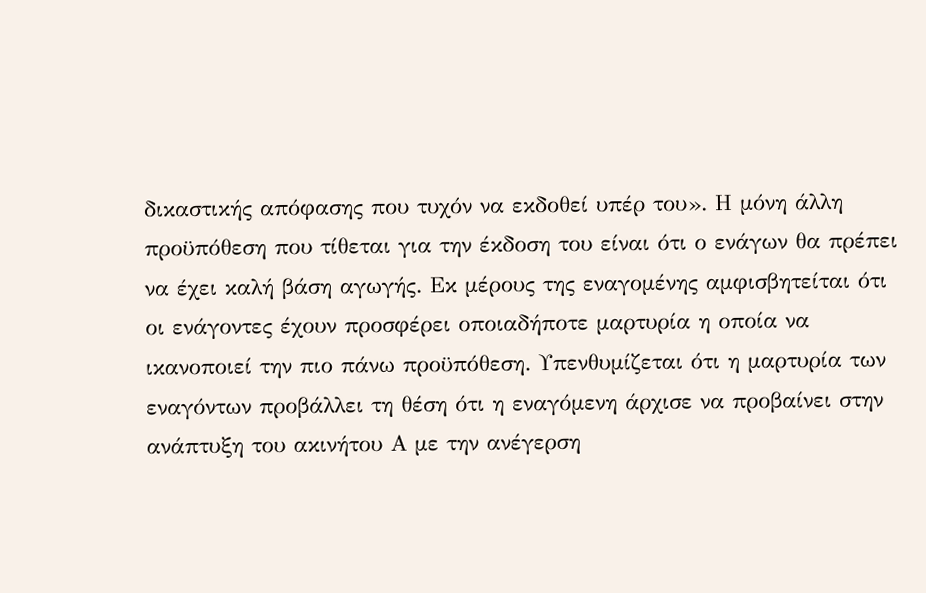δικαστικής απόφασης που τυχόν να εκδοθεί υπέρ του». Η μόνη άλλη προϋπόθεση που τίθεται για την έκδοση του είναι ότι ο ενάγων θα πρέπει να έχει καλή βάση αγωγής. Εκ μέρους της εναγομένης αμφισβητείται ότι οι ενάγοντες έχουν προσφέρει οποιαδήποτε μαρτυρία η οποία να ικανοποιεί την πιο πάνω προϋπόθεση. Υπενθυμίζεται ότι η μαρτυρία των εναγόντων προβάλλει τη θέση ότι η εναγόμενη άρχισε να προβαίνει στην ανάπτυξη του ακινήτου Α με την ανέγερση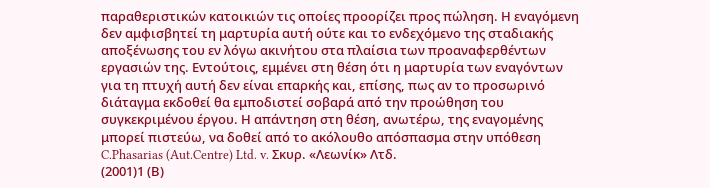παραθεριστικών κατοικιών τις οποίες προορίζει προς πώληση. Η εναγόμενη δεν αμφισβητεί τη μαρτυρία αυτή ούτε και το ενδεχόμενο της σταδιακής αποξένωσης του εν λόγω ακινήτου στα πλαίσια των προαναφερθέντων εργασιών της. Εντούτοις, εμμένει στη θέση ότι η μαρτυρία των εναγόντων για τη πτυχή αυτή δεν είναι επαρκής και, επίσης, πως αν το προσωρινό διάταγμα εκδοθεί θα εμποδιστεί σοβαρά από την προώθηση του συγκεκριμένου έργου. Η απάντηση στη θέση, ανωτέρω, της εναγομένης μπορεί πιστεύω, να δοθεί από το ακόλουθο απόσπασμα στην υπόθεση C.Phasarias (Aut.Centre) Ltd. v. Σκυρ. «Λεωνίκ» Λτδ.
(2001)1 (Β)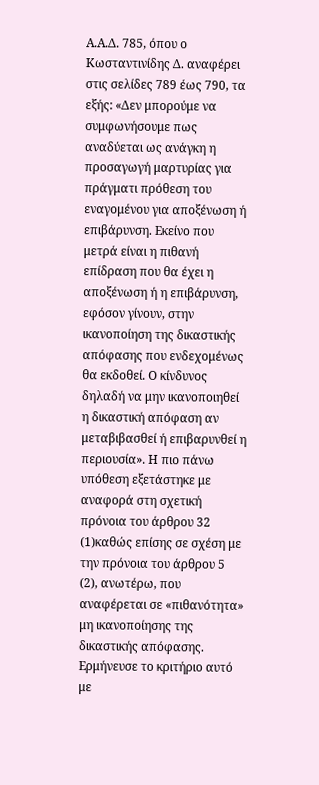Α.Α.Δ. 785, όπου ο Κωσταντινίδης Δ. αναφέρει στις σελίδες 789 έως 790, τα εξής: «Δεν μπορούμε να συμφωνήσουμε πως αναδύεται ως ανάγκη η προσαγωγή μαρτυρίας για πράγματι πρόθεση του εναγομένου για αποξένωση ή επιβάρυνση. Εκείνο που μετρά είναι η πιθανή επίδραση που θα έχει η αποξένωση ή η επιβάρυνση, εφόσον γίνουν, στην ικανοποίηση της δικαστικής απόφασης που ενδεχομένως θα εκδοθεί. Ο κίνδυνος δηλαδή να μην ικανοποιηθεί η δικαστική απόφαση αν μεταβιβασθεί ή επιβαρυνθεί η περιουσία». Η πιο πάνω υπόθεση εξετάστηκε με αναφορά στη σχετική πρόνοια του άρθρου 32
(1)καθώς επίσης σε σχέση με την πρόνοια του άρθρου 5
(2), ανωτέρω, που αναφέρεται σε «πιθανότητα» μη ικανοποίησης της δικαστικής απόφασης. Ερμήνευσε το κριτήριο αυτό με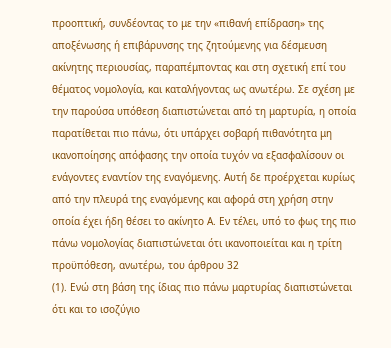προοπτική, συνδέοντας το με την «πιθανή επίδραση» της αποξένωσης ή επιβάρυνσης της ζητούμενης για δέσμευση ακίνητης περιουσίας, παραπέμποντας και στη σχετική επί του θέματος νομολογία, και καταλήγοντας ως ανωτέρω. Σε σχέση με την παρούσα υπόθεση διαπιστώνεται από τη μαρτυρία, η οποία παρατίθεται πιο πάνω, ότι υπάρχει σοβαρή πιθανότητα μη ικανοποίησης απόφασης την οποία τυχόν να εξασφαλίσουν οι ενάγοντες εναντίον της εναγόμενης. Αυτή δε προέρχεται κυρίως από την πλευρά της εναγόμενης και αφορά στη χρήση στην οποία έχει ήδη θέσει το ακίνητο Α. Εν τέλει, υπό το φως της πιο πάνω νομολογίας διαπιστώνεται ότι ικανοποιείται και η τρίτη προϋπόθεση, ανωτέρω, του άρθρου 32
(1). Ενώ στη βάση της ίδιας πιο πάνω μαρτυρίας διαπιστώνεται ότι και το ισοζύγιο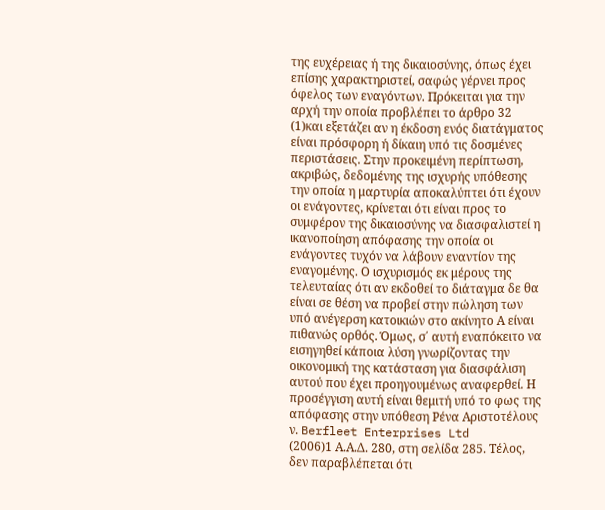της ευχέρειας ή της δικαιοσύνης, όπως έχει επίσης χαρακτηριστεί, σαφώς γέρνει προς όφελος των εναγόντων. Πρόκειται για την αρχή την οποία προβλέπει το άρθρο 32
(1)και εξετάζει αν η έκδοση ενός διατάγματος είναι πρόσφορη ή δίκαιη υπό τις δοσμένες περιστάσεις. Στην προκειμένη περίπτωση, ακριβώς, δεδομένης της ισχυρής υπόθεσης την οποία η μαρτυρία αποκαλύπτει ότι έχουν οι ενάγοντες, κρίνεται ότι είναι προς το συμφέρον της δικαιοσύνης να διασφαλιστεί η ικανοποίηση απόφασης την οποία οι ενάγοντες τυχόν να λάβουν εναντίον της εναγομένης. Ο ισχυρισμός εκ μέρους της τελευταίας ότι αν εκδοθεί το διάταγμα δε θα είναι σε θέση να προβεί στην πώληση των υπό ανέγερση κατοικιών στο ακίνητο Α είναι πιθανώς ορθός. Όμως, σ΄ αυτή εναπόκειτο να εισηγηθεί κάποια λύση γνωρίζοντας την οικονομική της κατάσταση για διασφάλιση αυτού που έχει προηγουμένως αναφερθεί. Η προσέγγιση αυτή είναι θεμιτή υπό το φως της απόφασης στην υπόθεση Ρένα Αριστοτέλους ν. Berfleet Enterprises Ltd
(2006)1 Α.Α.Δ. 280, στη σελίδα 285. Τέλος, δεν παραβλέπεται ότι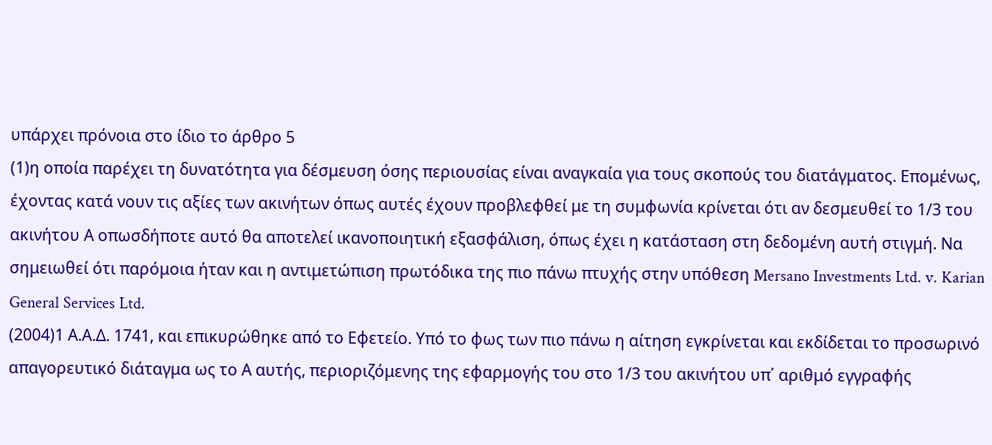υπάρχει πρόνοια στο ίδιο το άρθρο 5
(1)η οποία παρέχει τη δυνατότητα για δέσμευση όσης περιουσίας είναι αναγκαία για τους σκοπούς του διατάγματος. Επομένως, έχοντας κατά νουν τις αξίες των ακινήτων όπως αυτές έχουν προβλεφθεί με τη συμφωνία κρίνεται ότι αν δεσμευθεί το 1/3 του ακινήτου Α οπωσδήποτε αυτό θα αποτελεί ικανοποιητική εξασφάλιση, όπως έχει η κατάσταση στη δεδομένη αυτή στιγμή. Να σημειωθεί ότι παρόμοια ήταν και η αντιμετώπιση πρωτόδικα της πιο πάνω πτυχής στην υπόθεση Mersano Investments Ltd. v. Karian General Services Ltd.
(2004)1 Α.Α.Δ. 1741, και επικυρώθηκε από το Εφετείο. Υπό το φως των πιο πάνω η αίτηση εγκρίνεται και εκδίδεται το προσωρινό απαγορευτικό διάταγμα ως το Α αυτής, περιοριζόμενης της εφαρμογής του στο 1/3 του ακινήτου υπ΄ αριθμό εγγραφής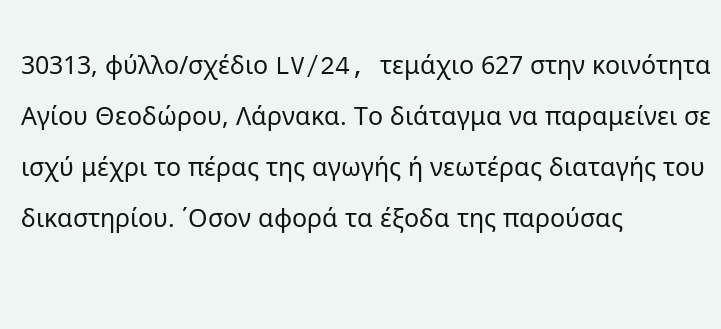30313, φύλλο/σχέδιο LV/24, τεμάχιο 627 στην κοινότητα Αγίου Θεοδώρου, Λάρνακα. Το διάταγμα να παραμείνει σε ισχύ μέχρι το πέρας της αγωγής ή νεωτέρας διαταγής του δικαστηρίου. ΄Οσον αφορά τα έξοδα της παρούσας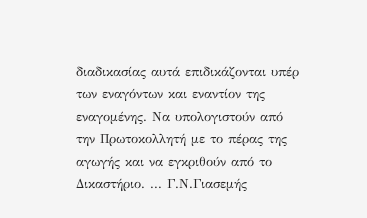διαδικασίας αυτά επιδικάζονται υπέρ των εναγόντων και εναντίον της εναγομένης. Να υπολογιστούν από την Πρωτοκολλητή με το πέρας της αγωγής και να εγκριθούν από το Δικαστήριο. ... Γ.Ν.Γιασεμής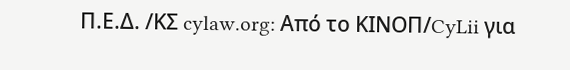Π.Ε.Δ. /ΚΣ cylaw.org: Από το ΚΙΝOΠ/CyLii για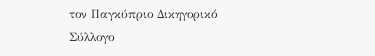τον Παγκύπριο Δικηγορικό Σύλλογο